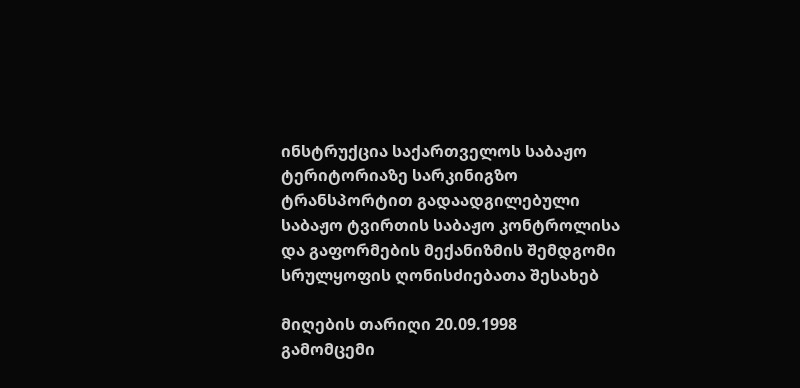ინსტრუქცია საქართველოს საბაჟო ტერიტორიაზე სარკინიგზო ტრანსპორტით გადაადგილებული საბაჟო ტვირთის საბაჟო კონტროლისა და გაფორმების მექანიზმის შემდგომი სრულყოფის ღონისძიებათა შესახებ

მიღების თარიღი 20.09.1998
გამომცემი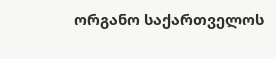ორგანო საქართველოს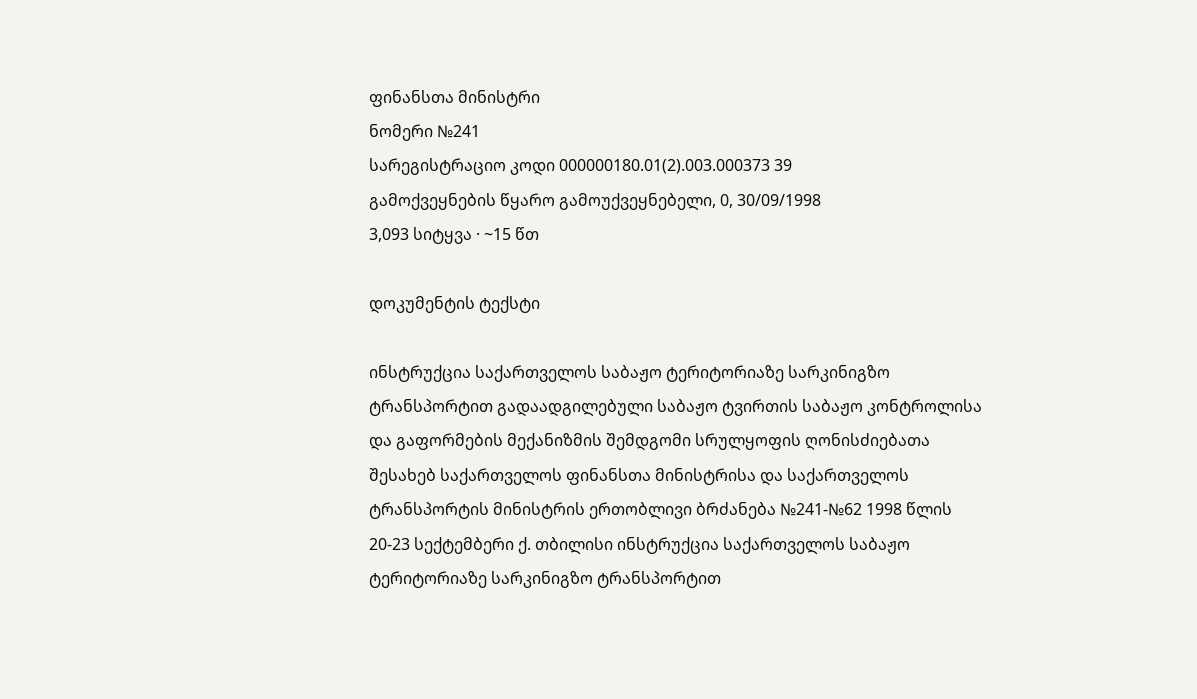ფინანსთა მინისტრი
ნომერი №241
სარეგისტრაციო კოდი 000000180.01(2).003.000373 39
გამოქვეყნების წყარო გამოუქვეყნებელი, 0, 30/09/1998
3,093 სიტყვა · ~15 წთ

დოკუმენტის ტექსტი

ინსტრუქცია საქართველოს საბაჟო ტერიტორიაზე სარკინიგზო ტრანსპორტით გადაადგილებული საბაჟო ტვირთის საბაჟო კონტროლისა და გაფორმების მექანიზმის შემდგომი სრულყოფის ღონისძიებათა შესახებ საქართველოს ფინანსთა მინისტრისა და საქართველოს ტრანსპორტის მინისტრის ერთობლივი ბრძანება №241-№62 1998 წლის 20-23 სექტემბერი ქ. თბილისი ინსტრუქცია საქართველოს საბაჟო ტერიტორიაზე სარკინიგზო ტრანსპორტით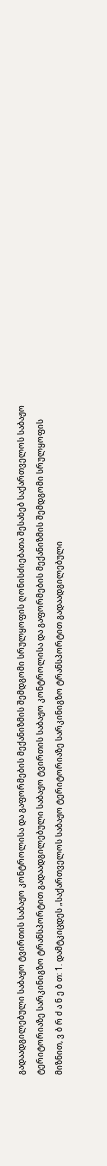გადაადგილებული საბაჟო ტვირთის საბაჟო კონტროლისა და გაფორმების მექანიზმის შემდგომი სრულყოფის ღონისძიებათა შესახებ საქართველოს საბაჟო ტერიტორიაზე სარკინიგზო ტრანსპორტით გადაადგილებული საბაჟო ტვირთის საბაჟო კონტროლისა და გაფორმების მექანიზმის შემდგომი სრულყოფის მიზნით, ვ ბ რ ძ ა ნ ე ბ თ: 1. დამტკიცდეს „საქართველოს საბაჟო ტერიტორიაზე სარკინიგზო ტრანსპორტით გადაადგილებული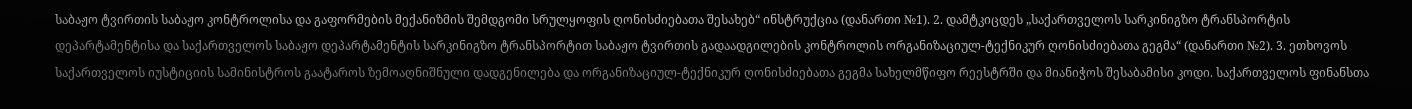საბაჟო ტვირთის საბაჟო კონტროლისა და გაფორმების მექანიზმის შემდგომი სრულყოფის ღონისძიებათა შესახებ“ ინსტრუქცია (დანართი №1). 2. დამტკიცდეს „საქართველოს სარკინიგზო ტრანსპორტის დეპარტამენტისა და საქართველოს საბაჟო დეპარტამენტის სარკინიგზო ტრანსპორტით საბაჟო ტვირთის გადაადგილების კონტროლის ორგანიზაციულ-ტექნიკურ ღონისძიებათა გეგმა“ (დანართი №2). 3. ეთხოვოს საქართველოს იუსტიციის სამინისტროს გაატაროს ზემოაღნიშნული დადგენილება და ორგანიზაციულ-ტექნიკურ ღონისძიებათა გეგმა სახელმწიფო რეესტრში და მიანიჭოს შესაბამისი კოდი. საქართველოს ფინანსთა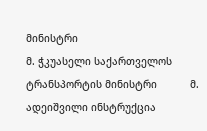მინისტრი                                                                                         მ. ჭკუასელი საქართველოს ტრანსპორტის მინისტრი           მ. ადეიშვილი ინსტრუქცია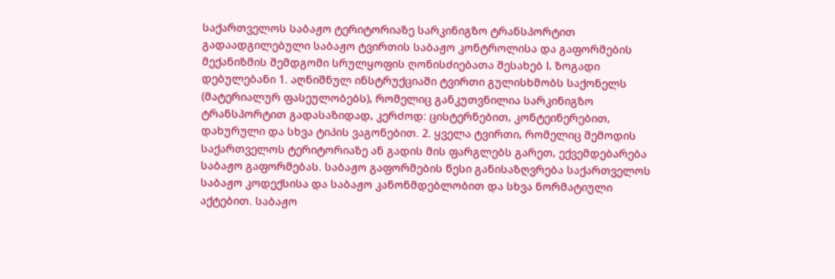საქართველოს საბაჟო ტერიტორიაზე სარკინიგზო ტრანსპორტით გადაადგილებული საბაჟო ტვირთის საბაჟო კონტროლისა და გაფორმების მექანიზმის შემდგომი სრულყოფის ღონისძიებათა შესახებ I. ზოგადი დებულებანი 1. აღნიშნულ ინსტრუქციაში ტვირთი გულისხმობს საქონელს (მატერიალურ ფასეულობებს), რომელიც განკუთვნილია სარკინიგზო ტრანსპორტით გადასაზიდად, კერძოდ: ცისტერნებით, კონტეინერებით, დახურული და სხვა ტიპის ვაგონებით. 2. ყველა ტვირთი, რომელიც შემოდის საქართველოს ტერიტორიაზე ან გადის მის ფარგლებს გარეთ, ექვემდებარება საბაჟო გაფორმებას. საბაჟო გაფორმების წესი განისაზღვრება საქართველოს საბაჟო კოდექსისა და საბაჟო კანონმდებლობით და სხვა ნორმატიული აქტებით. საბაჟო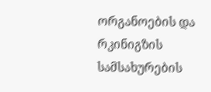ორგანოების და რკინიგზის სამსახურების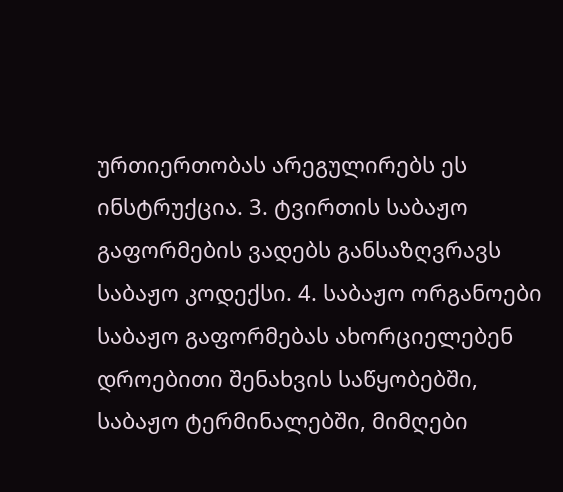ურთიერთობას არეგულირებს ეს ინსტრუქცია. 3. ტვირთის საბაჟო გაფორმების ვადებს განსაზღვრავს საბაჟო კოდექსი. 4. საბაჟო ორგანოები საბაჟო გაფორმებას ახორციელებენ დროებითი შენახვის საწყობებში, საბაჟო ტერმინალებში, მიმღები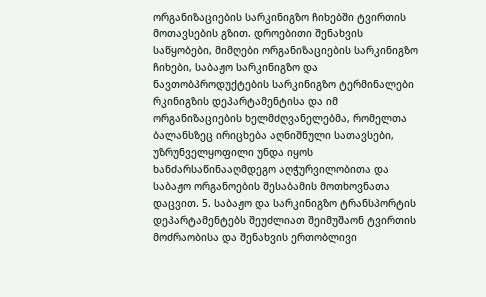ორგანიზაციების სარკინიგზო ჩიხებში ტვირთის მოთავსების გზით. დროებითი შენახვის საწყობები, მიმღები ორგანიზაციების სარკინიგზო ჩიხები, საბაჟო სარკინიგზო და ნავთობპროდუქტების სარკინიგზო ტერმინალები რკინიგზის დეპარტამენტისა და იმ ორგანიზაციების ხელმძღვანელებმა, რომელთა ბალანსზეც ირიცხება აღნიშნული სათავსები, უზრუნველყოფილი უნდა იყოს ხანძარსაწინააღმდეგო აღჭურვილობითა და საბაჟო ორგანოების შესაბამის მოთხოვნათა დაცვით. 5. საბაჟო და სარკინიგზო ტრანსპორტის დეპარტამენტებს შეუძლიათ შეიმუშაონ ტვირთის მოძრაობისა და შენახვის ერთობლივი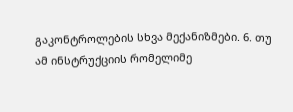გაკონტროლების სხვა მექანიზმები. 6. თუ ამ ინსტრუქციის რომელიმე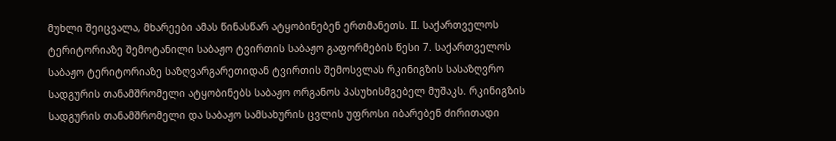მუხლი შეიცვალა, მხარეები ამას წინასწარ ატყობინებენ ერთმანეთს. II. საქართველოს ტერიტორიაზე შემოტანილი საბაჟო ტვირთის საბაჟო გაფორმების წესი 7. საქართველოს საბაჟო ტერიტორიაზე საზღვარგარეთიდან ტვირთის შემოსვლას რკინიგზის სასაზღვრო სადგურის თანამშრომელი ატყობინებს საბაჟო ორგანოს პასუხისმგებელ მუშაკს. რკინიგზის სადგურის თანამშრომელი და საბაჟო სამსახურის ცვლის უფროსი იბარებენ ძირითადი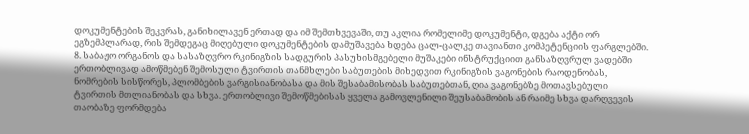დოკუმენტების შეკვრას, განიხილავენ ერთად და იმ შემთხვევაში, თუ აკლია რომელიმე დოკუმენტი, დგება აქტი ორ ეგზემპლარად, რის შემდეგაც მიღებული დოკუმენტების დამუშავება ხდება ცალ-ცალკე თავიანთი კომპეტენციის ფარგლებში. 8. საბაჟო ორგანოს და სასაზღვრო რკინიგზის სადგურის პასუხისმგებელი მუშაკები ინსტრუქციით განსაზღვრულ ვადებში ერთობლივად ამოწმებენ შემოსული ტვირთის თანმხლები საბუთების მიხედვით რკინიგზის ვაგონების რაოდენობას, ნომრების სისწორეს, პლომბების ვარგისიანობასა და მის შესაბამისობას საბუთებთან, ღია ვაგონებზე მოთავსებული ტვირთის მთლიანობას და სხვა. ერთობლივი შემოწმებისას ყველა გამოვლენილი შეუსაბამობის ან რაიმე სხვა დარღვევის თაობაზე ფორმდება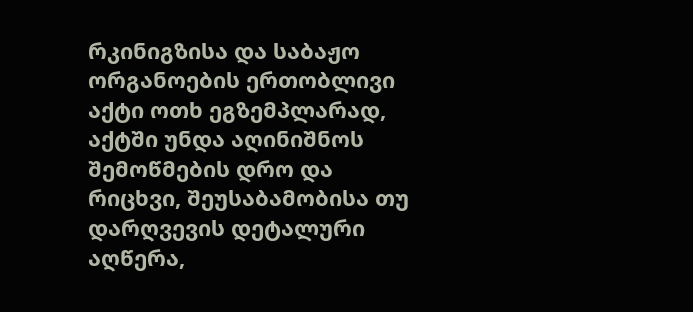რკინიგზისა და საბაჟო ორგანოების ერთობლივი აქტი ოთხ ეგზემპლარად, აქტში უნდა აღინიშნოს შემოწმების დრო და რიცხვი, შეუსაბამობისა თუ დარღვევის დეტალური აღწერა,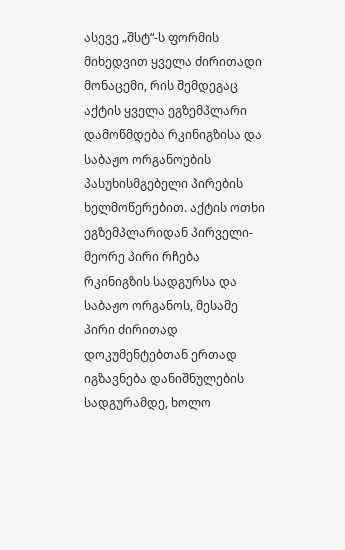ასევე „შსტ“-ს ფორმის მიხედვით ყველა ძირითადი მონაცემი, რის შემდეგაც აქტის ყველა ეგზემპლარი დამოწმდება რკინიგზისა და საბაჟო ორგანოების პასუხისმგებელი პირების ხელმოწერებით. აქტის ოთხი ეგზემპლარიდან პირველი-მეორე პირი რჩება რკინიგზის სადგურსა და საბაჟო ორგანოს, მესამე პირი ძირითად დოკუმენტებთან ერთად იგზავნება დანიშნულების სადგურამდე, ხოლო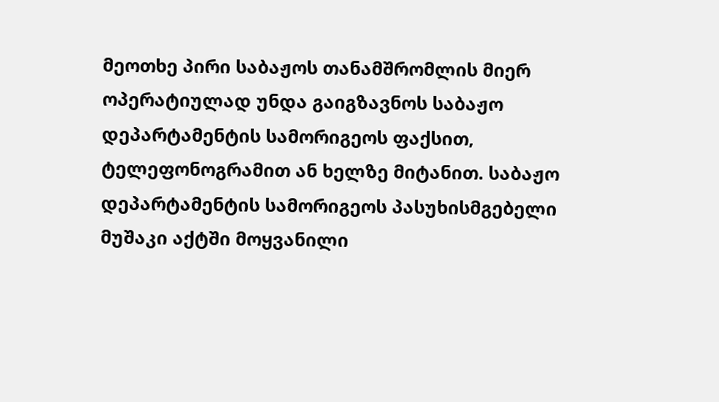მეოთხე პირი საბაჟოს თანამშრომლის მიერ ოპერატიულად უნდა გაიგზავნოს საბაჟო დეპარტამენტის სამორიგეოს ფაქსით, ტელეფონოგრამით ან ხელზე მიტანით. საბაჟო დეპარტამენტის სამორიგეოს პასუხისმგებელი მუშაკი აქტში მოყვანილი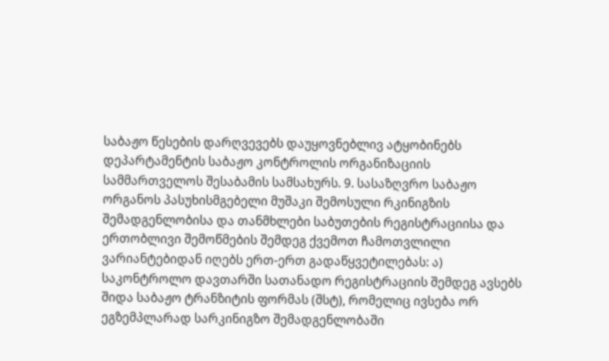საბაჟო წესების დარღვევებს დაუყოვნებლივ ატყობინებს დეპარტამენტის საბაჟო კონტროლის ორგანიზაციის სამმართველოს შესაბამის სამსახურს. 9. სასაზღვრო საბაჟო ორგანოს პასუხისმგებელი მუშაკი შემოსული რკინიგზის შემადგენლობისა და თანმხლები საბუთების რეგისტრაციისა და ერთობლივი შემოწმების შემდეგ ქვემოთ ჩამოთვლილი ვარიანტებიდან იღებს ერთ-ერთ გადაწყვეტილებას: ა) საკონტროლო დავთარში სათანადო რეგისტრაციის შემდეგ ავსებს შიდა საბაჟო ტრანზიტის ფორმას (შსტ), რომელიც ივსება ორ ეგზემპლარად სარკინიგზო შემადგენლობაში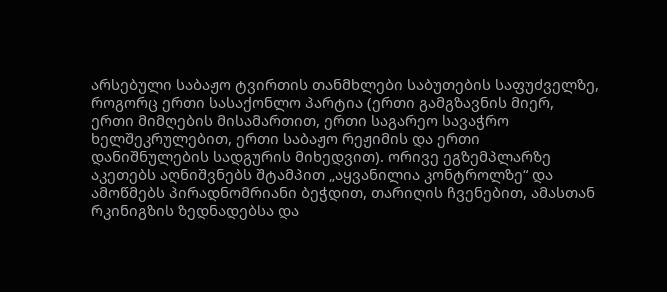არსებული საბაჟო ტვირთის თანმხლები საბუთების საფუძველზე, როგორც ერთი სასაქონლო პარტია (ერთი გამგზავნის მიერ, ერთი მიმღების მისამართით, ერთი საგარეო სავაჭრო ხელშეკრულებით, ერთი საბაჟო რეჟიმის და ერთი დანიშნულების სადგურის მიხედვით). ორივე ეგზემპლარზე აკეთებს აღნიშვნებს შტამპით „აყვანილია კონტროლზე“ და ამოწმებს პირადნომრიანი ბეჭდით, თარიღის ჩვენებით, ამასთან რკინიგზის ზედნადებსა და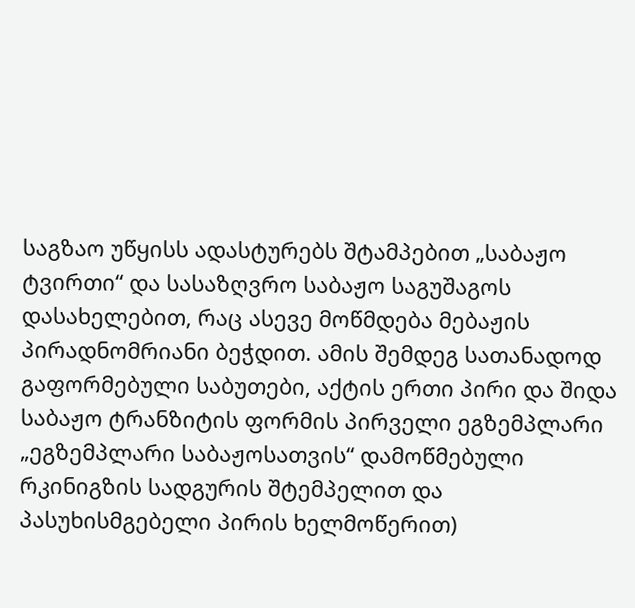საგზაო უწყისს ადასტურებს შტამპებით „საბაჟო ტვირთი“ და სასაზღვრო საბაჟო საგუშაგოს დასახელებით, რაც ასევე მოწმდება მებაჟის პირადნომრიანი ბეჭდით. ამის შემდეგ სათანადოდ გაფორმებული საბუთები, აქტის ერთი პირი და შიდა საბაჟო ტრანზიტის ფორმის პირველი ეგზემპლარი „ეგზემპლარი საბაჟოსათვის“ დამოწმებული რკინიგზის სადგურის შტემპელით და პასუხისმგებელი პირის ხელმოწერით)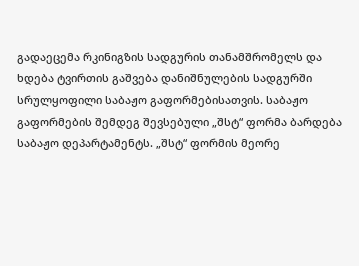გადაეცემა რკინიგზის სადგურის თანამშრომელს და ხდება ტვირთის გაშვება დანიშნულების სადგურში სრულყოფილი საბაჟო გაფორმებისათვის. საბაჟო გაფორმების შემდეგ შევსებული „შსტ“ ფორმა ბარდება საბაჟო დეპარტამენტს. „შსტ“ ფორმის მეორე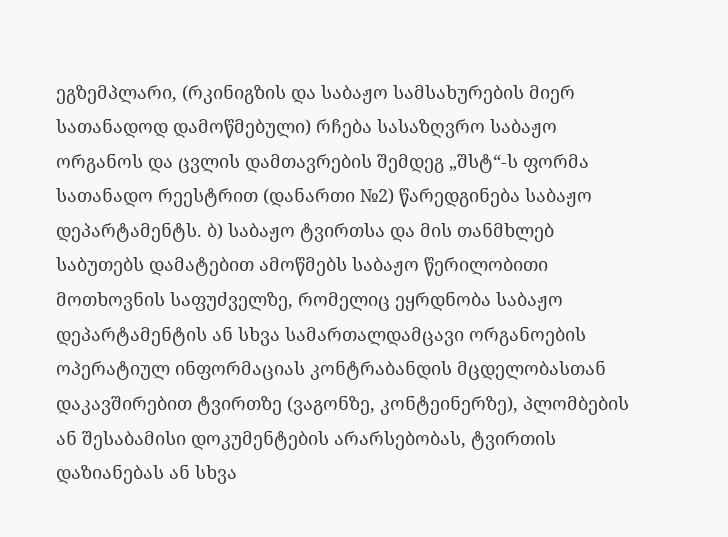ეგზემპლარი, (რკინიგზის და საბაჟო სამსახურების მიერ სათანადოდ დამოწმებული) რჩება სასაზღვრო საბაჟო ორგანოს და ცვლის დამთავრების შემდეგ „შსტ“-ს ფორმა სათანადო რეესტრით (დანართი №2) წარედგინება საბაჟო დეპარტამენტს. ბ) საბაჟო ტვირთსა და მის თანმხლებ საბუთებს დამატებით ამოწმებს საბაჟო წერილობითი მოთხოვნის საფუძველზე, რომელიც ეყრდნობა საბაჟო დეპარტამენტის ან სხვა სამართალდამცავი ორგანოების ოპერატიულ ინფორმაციას კონტრაბანდის მცდელობასთან დაკავშირებით ტვირთზე (ვაგონზე, კონტეინერზე), პლომბების ან შესაბამისი დოკუმენტების არარსებობას, ტვირთის დაზიანებას ან სხვა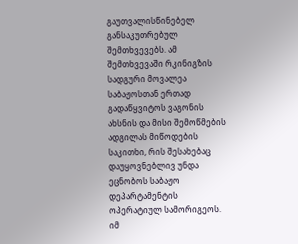გაუთვალისწინებელ განსაკუთრებულ შემთხვევებს. ამ შემთხვევაში რკინიგზის სადგური მოვალეა საბაჟოსთან ერთად გადაწყვიტოს ვაგონის ახსნის და მისი შემოწმების ადგილას მიწოდების საკითხი, რის შესახებაც დაუყოვნებლივ უნდა ეცნობოს საბაჟო დეპარტამენტის ოპერატიულ სამორიგეოს. იმ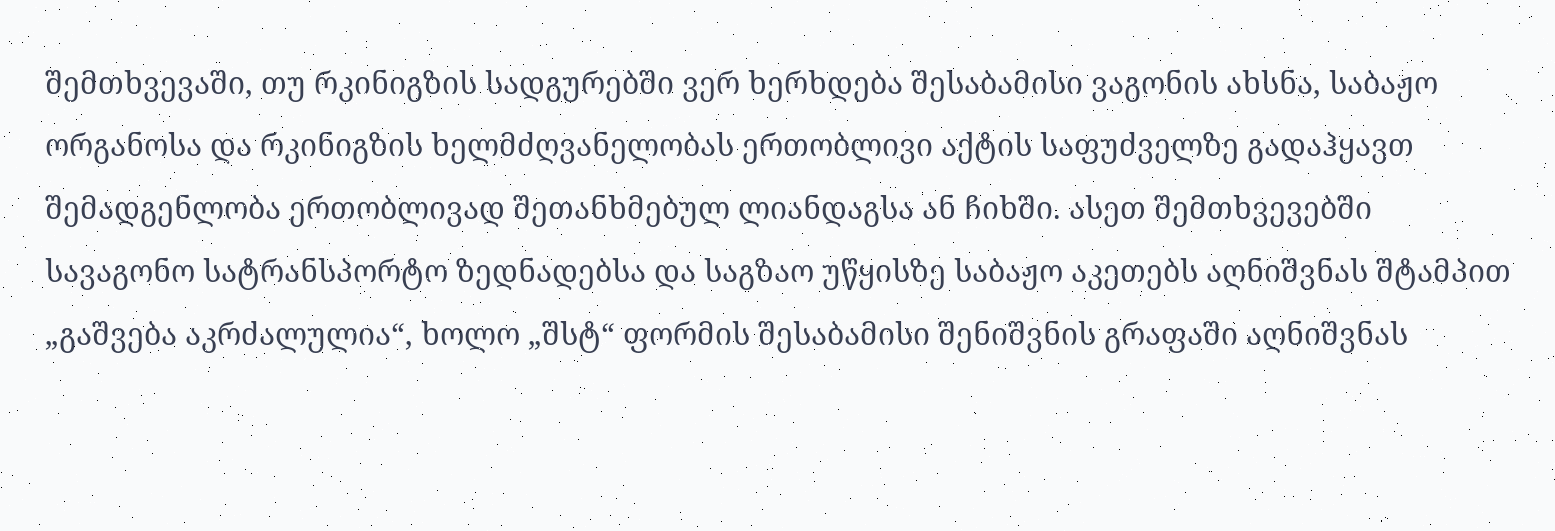შემთხვევაში, თუ რკინიგზის სადგურებში ვერ ხერხდება შესაბამისი ვაგონის ახსნა, საბაჟო ორგანოსა და რკინიგზის ხელმძღვანელობას ერთობლივი აქტის საფუძველზე გადაჰყავთ შემადგენლობა ერთობლივად შეთანხმებულ ლიანდაგსა ან ჩიხში. ასეთ შემთხვევებში სავაგონო სატრანსპორტო ზედნადებსა და საგზაო უწყისზე საბაჟო აკეთებს აღნიშვნას შტამპით „გაშვება აკრძალულია“, ხოლო „შსტ“ ფორმის შესაბამისი შენიშვნის გრაფაში აღნიშვნას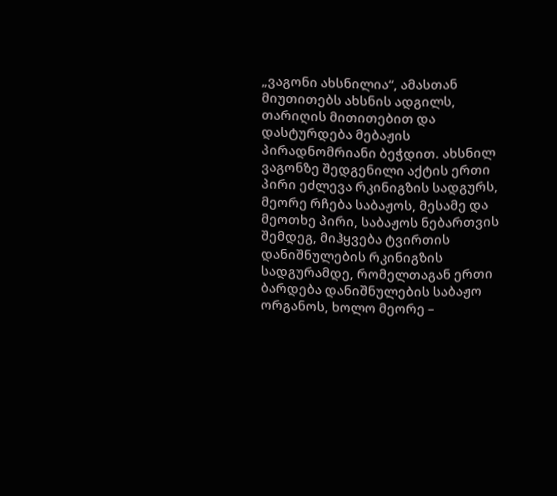„ვაგონი ახსნილია“, ამასთან მიუთითებს ახსნის ადგილს, თარიღის მითითებით და დასტურდება მებაჟის პირადნომრიანი ბეჭდით. ახსნილ ვაგონზე შედგენილი აქტის ერთი პირი ეძლევა რკინიგზის სადგურს, მეორე რჩება საბაჟოს, მესამე და მეოთხე პირი, საბაჟოს ნებართვის შემდეგ, მიჰყვება ტვირთის დანიშნულების რკინიგზის სადგურამდე, რომელთაგან ერთი ბარდება დანიშნულების საბაჟო ორგანოს, ხოლო მეორე –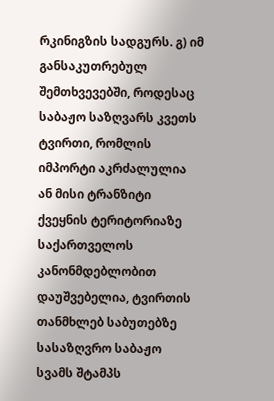რკინიგზის სადგურს. გ) იმ განსაკუთრებულ შემთხვევებში, როდესაც საბაჟო საზღვარს კვეთს ტვირთი, რომლის იმპორტი აკრძალულია ან მისი ტრანზიტი ქვეყნის ტერიტორიაზე საქართველოს კანონმდებლობით დაუშვებელია, ტვირთის თანმხლებ საბუთებზე სასაზღვრო საბაჟო სვამს შტამპს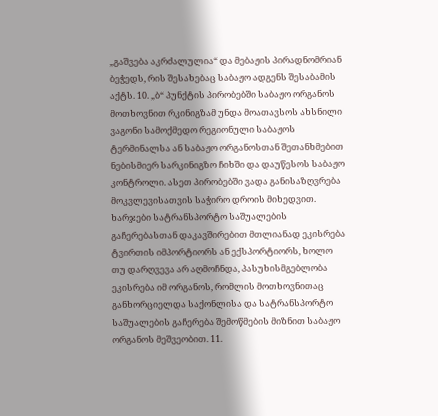„გაშვება აკრძალულია“ და მებაჟის პირადნომრიან ბეჭედს, რის შესახებაც საბაჟო ადგენს შესაბამის აქტს. 10. „ბ“ პუნქტის პირობებში საბაჟო ორგანოს მოთხოვნით რკინიგზამ უნდა მოათავსოს ახსნილი ვაგონი სამოქმედო რეგიონული საბაჟოს ტერმინალსა ან საბაჟო ორგანოსთან შეთანხმებით ნებისმიერ სარკინიგზო ჩიხში და დაუწესოს საბაჟო კონტროლი. ასეთ პირობებში ვადა განისაზღვრება მოკვლევისათვის საჭირო დროის მიხედვით. ხარჯები სატრანსპორტო საშუალების გაჩერებასთან დაკავშირებით მთლიანად ეკისრება ტვირთის იმპორტიორს ან ექსპორტიორს, ხოლო თუ დარღვევა არ აღმოჩნდა, პასუხისმგებლობა ეკისრება იმ ორგანოს, რომლის მოთხოვნითაც განხორციელდა საქონლისა და სატრანსპორტო საშუალების გაჩერება შემოწმების მიზნით საბაჟო ორგანოს მეშვეობით. 11.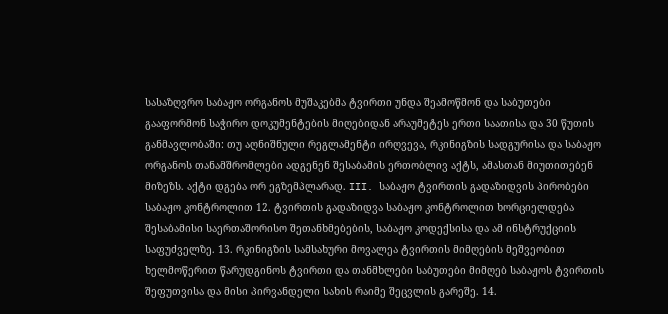სასაზღვრო საბაჟო ორგანოს მუშაკებმა ტვირთი უნდა შეამოწმონ და საბუთები გააფორმონ საჭირო დოკუმენტების მიღებიდან არაუმეტეს ერთი საათისა და 30 წუთის განმავლობაში: თუ აღნიშნული რეგლამენტი ირღვევა, რკინიგზის სადგურისა და საბაჟო ორგანოს თანამშრომლები ადგენენ შესაბამის ერთობლივ აქტს, ამასთან მიუთითებენ მიზეზს. აქტი დგება ორ ეგზემპლარად. III. საბაჟო ტვირთის გადაზიდვის პირობები საბაჟო კონტროლით 12. ტვირთის გადაზიდვა საბაჟო კონტროლით ხორციელდება შესაბამისი საერთაშორისო შეთანხმებების, საბაჟო კოდექსისა და ამ ინსტრუქციის საფუძველზე. 13. რკინიგზის სამსახური მოვალეა ტვირთის მიმღების მეშვეობით ხელმოწერით წარუდგინოს ტვირთი და თანმხლები საბუთები მიმღებ საბაჟოს ტვირთის შეფუთვისა და მისი პირვანდელი სახის რაიმე შეცვლის გარეშე. 14.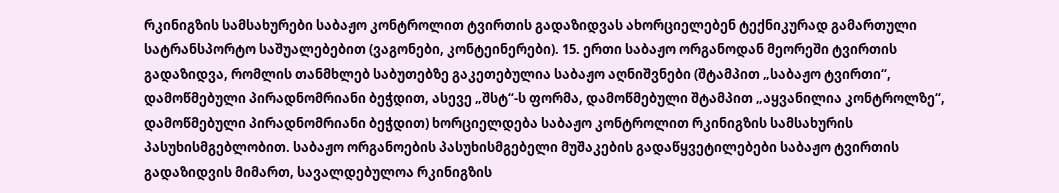რკინიგზის სამსახურები საბაჟო კონტროლით ტვირთის გადაზიდვას ახორციელებენ ტექნიკურად გამართული სატრანსპორტო საშუალებებით (ვაგონები, კონტეინერები). 15. ერთი საბაჟო ორგანოდან მეორეში ტვირთის გადაზიდვა, რომლის თანმხლებ საბუთებზე გაკეთებულია საბაჟო აღნიშვნები (შტამპით „საბაჟო ტვირთი“, დამოწმებული პირადნომრიანი ბეჭდით, ასევე „შსტ“-ს ფორმა, დამოწმებული შტამპით „აყვანილია კონტროლზე“, დამოწმებული პირადნომრიანი ბეჭდით) ხორციელდება საბაჟო კონტროლით რკინიგზის სამსახურის პასუხისმგებლობით. საბაჟო ორგანოების პასუხისმგებელი მუშაკების გადაწყვეტილებები საბაჟო ტვირთის გადაზიდვის მიმართ, სავალდებულოა რკინიგზის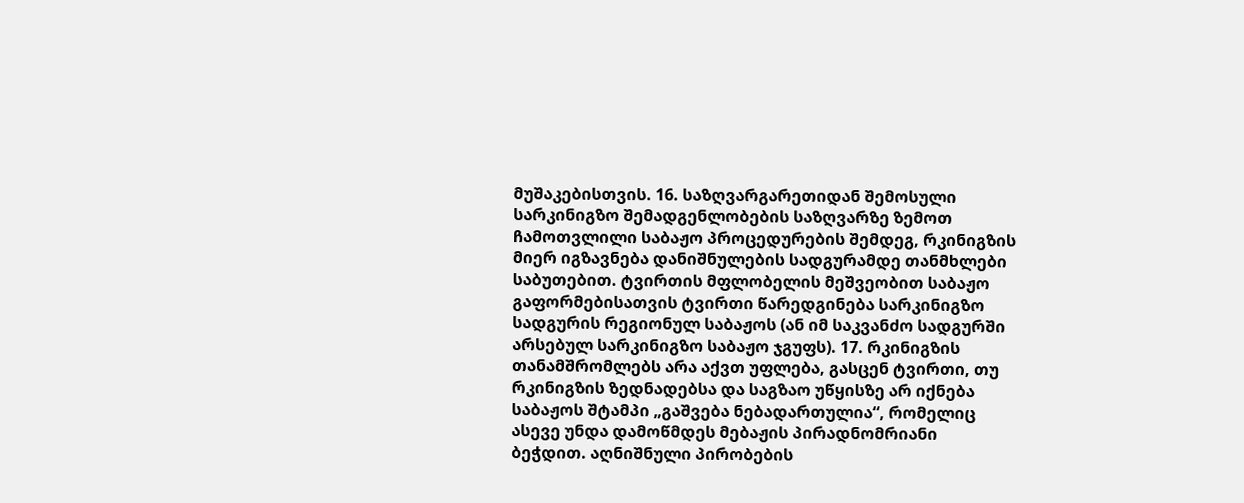მუშაკებისთვის. 16. საზღვარგარეთიდან შემოსული სარკინიგზო შემადგენლობების საზღვარზე ზემოთ ჩამოთვლილი საბაჟო პროცედურების შემდეგ, რკინიგზის მიერ იგზავნება დანიშნულების სადგურამდე თანმხლები საბუთებით. ტვირთის მფლობელის მეშვეობით საბაჟო გაფორმებისათვის ტვირთი წარედგინება სარკინიგზო სადგურის რეგიონულ საბაჟოს (ან იმ საკვანძო სადგურში არსებულ სარკინიგზო საბაჟო ჯგუფს). 17. რკინიგზის თანამშრომლებს არა აქვთ უფლება, გასცენ ტვირთი, თუ რკინიგზის ზედნადებსა და საგზაო უწყისზე არ იქნება საბაჟოს შტამპი „გაშვება ნებადართულია“, რომელიც ასევე უნდა დამოწმდეს მებაჟის პირადნომრიანი ბეჭდით. აღნიშნული პირობების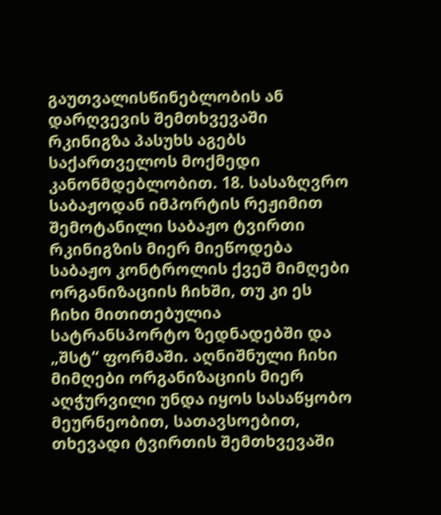გაუთვალისწინებლობის ან დარღვევის შემთხვევაში რკინიგზა პასუხს აგებს საქართველოს მოქმედი კანონმდებლობით. 18. სასაზღვრო საბაჟოდან იმპორტის რეჟიმით შემოტანილი საბაჟო ტვირთი რკინიგზის მიერ მიეწოდება საბაჟო კონტროლის ქვეშ მიმღები ორგანიზაციის ჩიხში, თუ კი ეს ჩიხი მითითებულია სატრანსპორტო ზედნადებში და „შსტ“ ფორმაში. აღნიშნული ჩიხი მიმღები ორგანიზაციის მიერ აღჭურვილი უნდა იყოს სასაწყობო მეურნეობით, სათავსოებით, თხევადი ტვირთის შემთხვევაში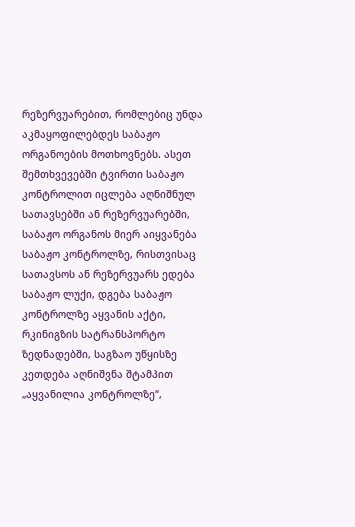რეზერვუარებით, რომლებიც უნდა აკმაყოფილებდეს საბაჟო ორგანოების მოთხოვნებს. ასეთ შემთხვევებში ტვირთი საბაჟო კონტროლით იცლება აღნიშნულ სათავსებში ან რეზერვუარებში, საბაჟო ორგანოს მიერ აიყვანება საბაჟო კონტროლზე, რისთვისაც სათავსოს ან რეზერვუარს ედება საბაჟო ლუქი, დგება საბაჟო კონტროლზე აყვანის აქტი, რკინიგზის სატრანსპორტო ზედნადებში, საგზაო უწყისზე კეთდება აღნიშვნა შტამპით „აყვანილია კონტროლზე“,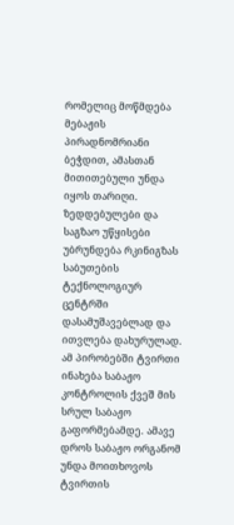რომელიც მოწმდება მებაჟის პირადნომრიანი ბეჭდით, ამასთან მითითებული უნდა იყოს თარიღი. ზედდებულები და საგზაო უწყისები უბრუნდება რკინიგზას საბუთების ტექნოლოგიურ ცენტრში დასამუშავებლად და ითვლება დახურულად. ამ პირობებში ტვირთი ინახება საბაჟო კონტროლის ქვეშ მის სრულ საბაჟო გაფორმებამდე. ამავე დროს საბაჟო ორგანომ უნდა მოითხოვოს ტვირთის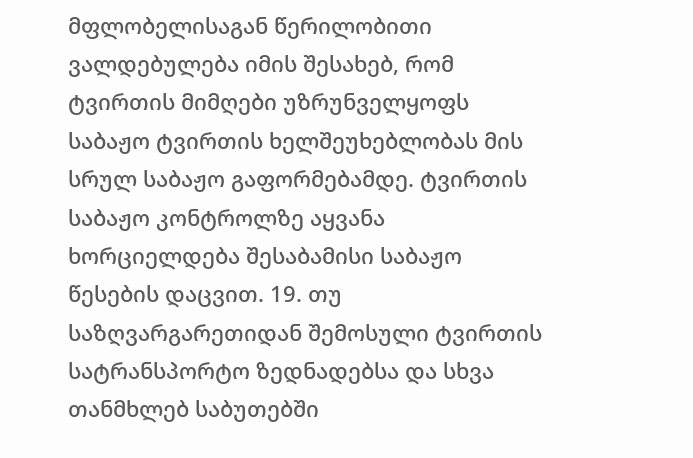მფლობელისაგან წერილობითი ვალდებულება იმის შესახებ, რომ ტვირთის მიმღები უზრუნველყოფს საბაჟო ტვირთის ხელშეუხებლობას მის სრულ საბაჟო გაფორმებამდე. ტვირთის საბაჟო კონტროლზე აყვანა ხორციელდება შესაბამისი საბაჟო წესების დაცვით. 19. თუ საზღვარგარეთიდან შემოსული ტვირთის სატრანსპორტო ზედნადებსა და სხვა თანმხლებ საბუთებში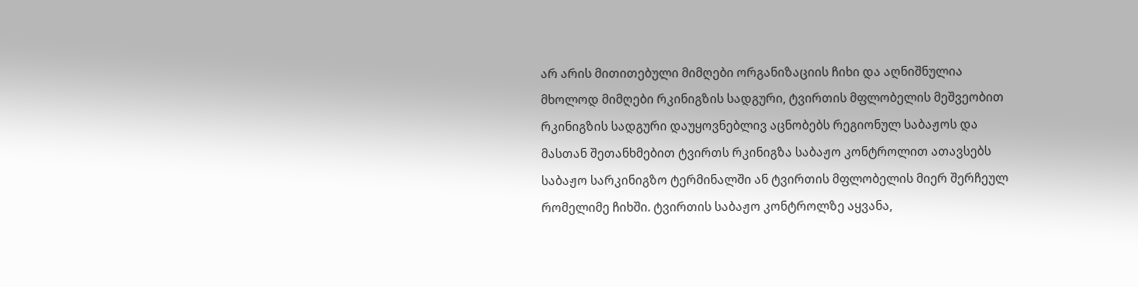არ არის მითითებული მიმღები ორგანიზაციის ჩიხი და აღნიშნულია მხოლოდ მიმღები რკინიგზის სადგური, ტვირთის მფლობელის მეშვეობით რკინიგზის სადგური დაუყოვნებლივ აცნობებს რეგიონულ საბაჟოს და მასთან შეთანხმებით ტვირთს რკინიგზა საბაჟო კონტროლით ათავსებს საბაჟო სარკინიგზო ტერმინალში ან ტვირთის მფლობელის მიერ შერჩეულ რომელიმე ჩიხში. ტვირთის საბაჟო კონტროლზე აყვანა,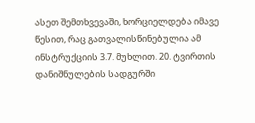ასეთ შემთხვევაში, ხორციელდება იმავე წესით, რაც გათვალისწინებულია ამ ინსტრუქციის 3.7. მუხლით. 20. ტვირთის დანიშნულების სადგურში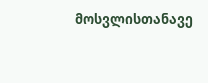მოსვლისთანავე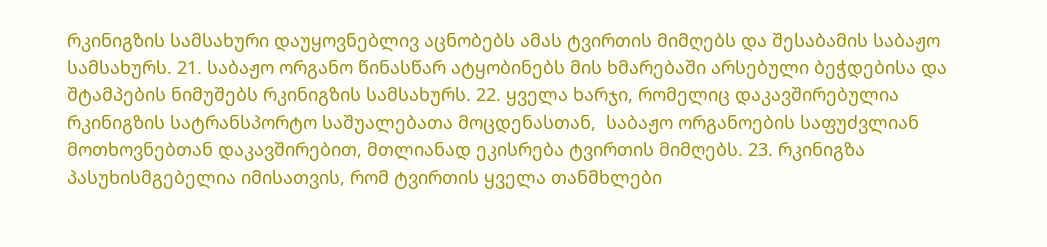რკინიგზის სამსახური დაუყოვნებლივ აცნობებს ამას ტვირთის მიმღებს და შესაბამის საბაჟო სამსახურს. 21. საბაჟო ორგანო წინასწარ ატყობინებს მის ხმარებაში არსებული ბეჭდებისა და შტამპების ნიმუშებს რკინიგზის სამსახურს. 22. ყველა ხარჯი, რომელიც დაკავშირებულია რკინიგზის სატრანსპორტო საშუალებათა მოცდენასთან,  საბაჟო ორგანოების საფუძვლიან მოთხოვნებთან დაკავშირებით, მთლიანად ეკისრება ტვირთის მიმღებს. 23. რკინიგზა პასუხისმგებელია იმისათვის, რომ ტვირთის ყველა თანმხლები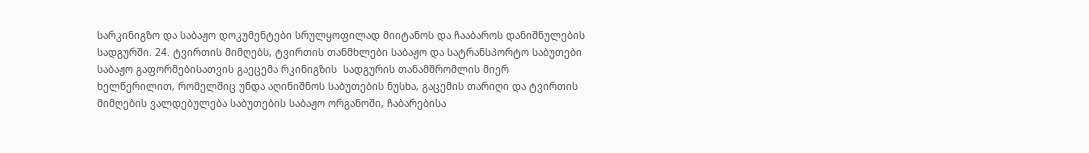სარკინიგზო და საბაჟო დოკუმენტები სრულყოფილად მიიტანოს და ჩააბაროს დანიშნულების სადგურში. 24. ტვირთის მიმღებს, ტვირთის თანმხლები საბაჟო და სატრანსპორტო საბუთები საბაჟო გაფორმებისათვის გაეცემა რკინიგზის  სადგურის თანამშრომლის მიერ ხელწერილით, რომელშიც უნდა აღინიშნოს საბუთების ნუსხა, გაცემის თარიღი და ტვირთის მიმღების ვალდებულება საბუთების საბაჟო ორგანოში, ჩაბარებისა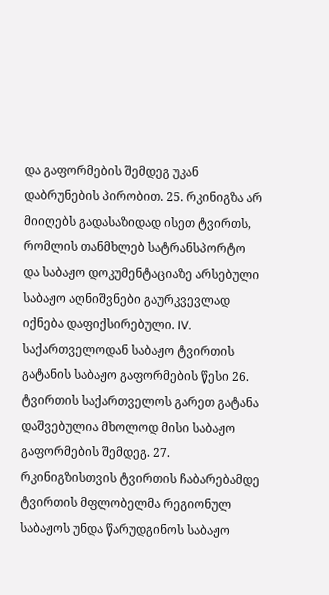და გაფორმების შემდეგ უკან დაბრუნების პირობით. 25. რკინიგზა არ მიიღებს გადასაზიდად ისეთ ტვირთს, რომლის თანმხლებ სატრანსპორტო და საბაჟო დოკუმენტაციაზე არსებული საბაჟო აღნიშვნები გაურკვევლად იქნება დაფიქსირებული. IV. საქართველოდან საბაჟო ტვირთის გატანის საბაჟო გაფორმების წესი 26. ტვირთის საქართველოს გარეთ გატანა დაშვებულია მხოლოდ მისი საბაჟო გაფორმების შემდეგ. 27. რკინიგზისთვის ტვირთის ჩაბარებამდე ტვირთის მფლობელმა რეგიონულ საბაჟოს უნდა წარუდგინოს საბაჟო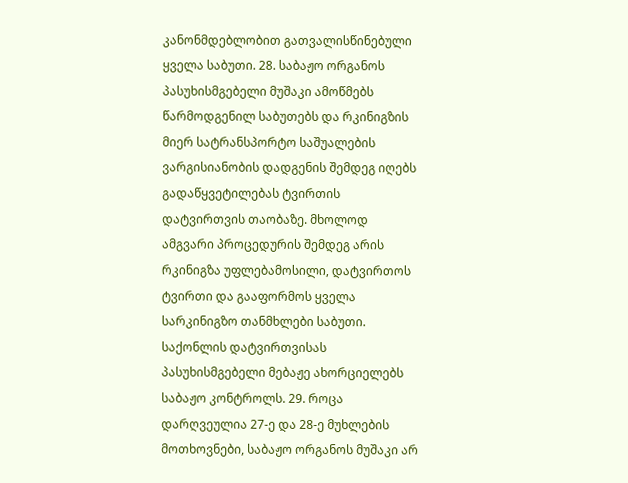კანონმდებლობით გათვალისწინებული ყველა საბუთი. 28. საბაჟო ორგანოს პასუხისმგებელი მუშაკი ამოწმებს წარმოდგენილ საბუთებს და რკინიგზის მიერ სატრანსპორტო საშუალების ვარგისიანობის დადგენის შემდეგ იღებს გადაწყვეტილებას ტვირთის დატვირთვის თაობაზე. მხოლოდ ამგვარი პროცედურის შემდეგ არის რკინიგზა უფლებამოსილი, დატვირთოს ტვირთი და გააფორმოს ყველა სარკინიგზო თანმხლები საბუთი. საქონლის დატვირთვისას პასუხისმგებელი მებაჟე ახორციელებს საბაჟო კონტროლს. 29. როცა დარღვეულია 27-ე და 28-ე მუხლების მოთხოვნები, საბაჟო ორგანოს მუშაკი არ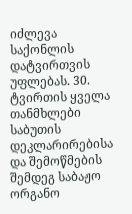იძლევა საქონლის დატვირთვის უფლებას. 30. ტვირთის ყველა თანმხლები საბუთის დეკლარირებისა და შემოწმების შემდეგ საბაჟო ორგანო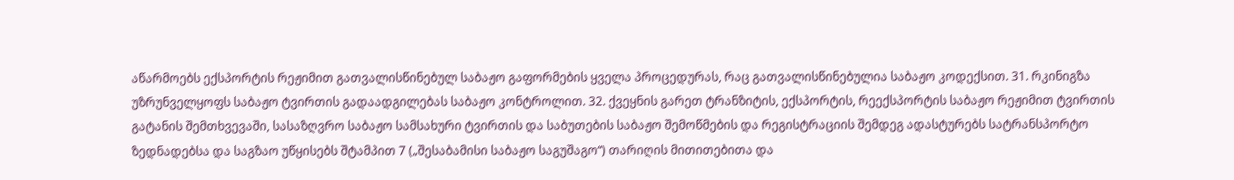აწარმოებს ექსპორტის რეჟიმით გათვალისწინებულ საბაჟო გაფორმების ყველა პროცედურას, რაც გათვალისწინებულია საბაჟო კოდექსით. 31. რკინიგზა უზრუნველყოფს საბაჟო ტვირთის გადაადგილებას საბაჟო კონტროლით. 32. ქვეყნის გარეთ ტრანზიტის, ექსპორტის, რეექსპორტის საბაჟო რეჟიმით ტვირთის გატანის შემთხვევაში, სასაზღვრო საბაჟო სამსახური ტვირთის და საბუთების საბაჟო შემოწმების და რეგისტრაციის შემდეგ ადასტურებს სატრანსპორტო ზედნადებსა და საგზაო უწყისებს შტამპით 7 („შესაბამისი საბაჟო საგუშაგო“) თარიღის მითითებითა და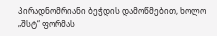პირადნომრიანი ბეჭდის დამოწმებით, ხოლო „შსტ“ ფორმას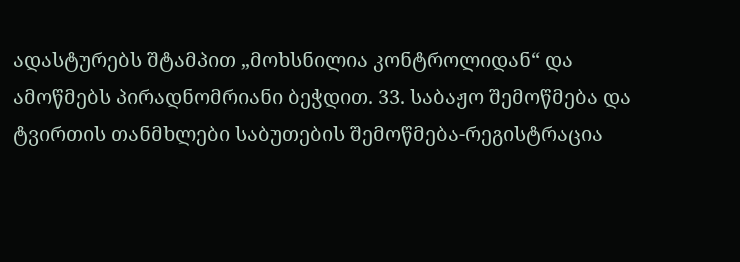ადასტურებს შტამპით „მოხსნილია კონტროლიდან“ და ამოწმებს პირადნომრიანი ბეჭდით. 33. საბაჟო შემოწმება და ტვირთის თანმხლები საბუთების შემოწმება-რეგისტრაცია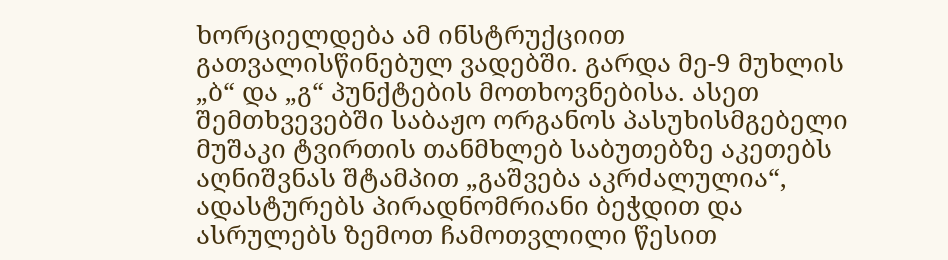ხორციელდება ამ ინსტრუქციით გათვალისწინებულ ვადებში. გარდა მე-9 მუხლის „ბ“ და „გ“ პუნქტების მოთხოვნებისა. ასეთ შემთხვევებში საბაჟო ორგანოს პასუხისმგებელი მუშაკი ტვირთის თანმხლებ საბუთებზე აკეთებს აღნიშვნას შტამპით „გაშვება აკრძალულია“, ადასტურებს პირადნომრიანი ბეჭდით და ასრულებს ზემოთ ჩამოთვლილი წესით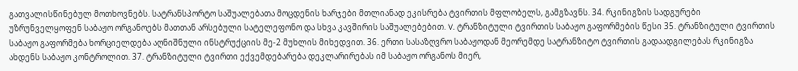გათვალისწინებულ მოთხოვნებს. სატრანსპორტო საშუალებათა მოცდენის ხარჯები მთლიანად ეკისრება ტვირთის მფლობელს, გამგზავნს. 34. რკინიგზის სადგურები უზრუნველყოფენ საბაჟო ორგანოებს მათთან არსებული სატელეფონო და სხვა კავშირის საშუალებებით. V. ტრანზიტული ტვირთის საბაჟო გაფორმების წესი 35. ტრანზიტული ტვირთის საბაჟო გაფორმება ხორციელდება აღნიშნული ინსტრუქციის მე-2 მუხლის მიხედვით. 36. ერთი სასაზღვრო საბაჟოდან მეორემდე სატრანზიტო ტვირთის გადაადგილებას რკინიგზა ახდენს საბაჟო კონტროლით. 37. ტრანზიტული ტვირთი ექვემდებარება დეკლარირებას იმ საბაჟო ორგანოს მიერ,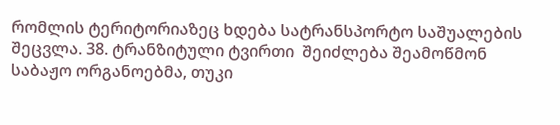რომლის ტერიტორიაზეც ხდება სატრანსპორტო საშუალების შეცვლა. 38. ტრანზიტული ტვირთი  შეიძლება შეამოწმონ საბაჟო ორგანოებმა, თუკი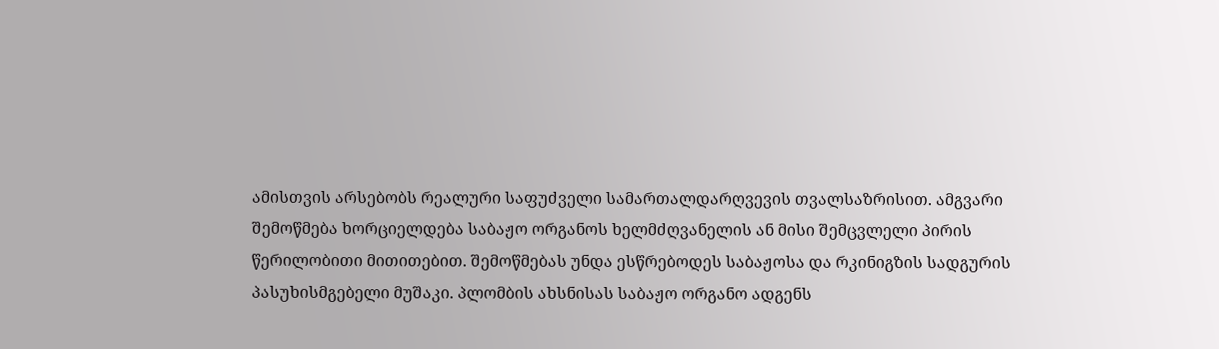ამისთვის არსებობს რეალური საფუძველი სამართალდარღვევის თვალსაზრისით. ამგვარი შემოწმება ხორციელდება საბაჟო ორგანოს ხელმძღვანელის ან მისი შემცვლელი პირის წერილობითი მითითებით. შემოწმებას უნდა ესწრებოდეს საბაჟოსა და რკინიგზის სადგურის პასუხისმგებელი მუშაკი. პლომბის ახსნისას საბაჟო ორგანო ადგენს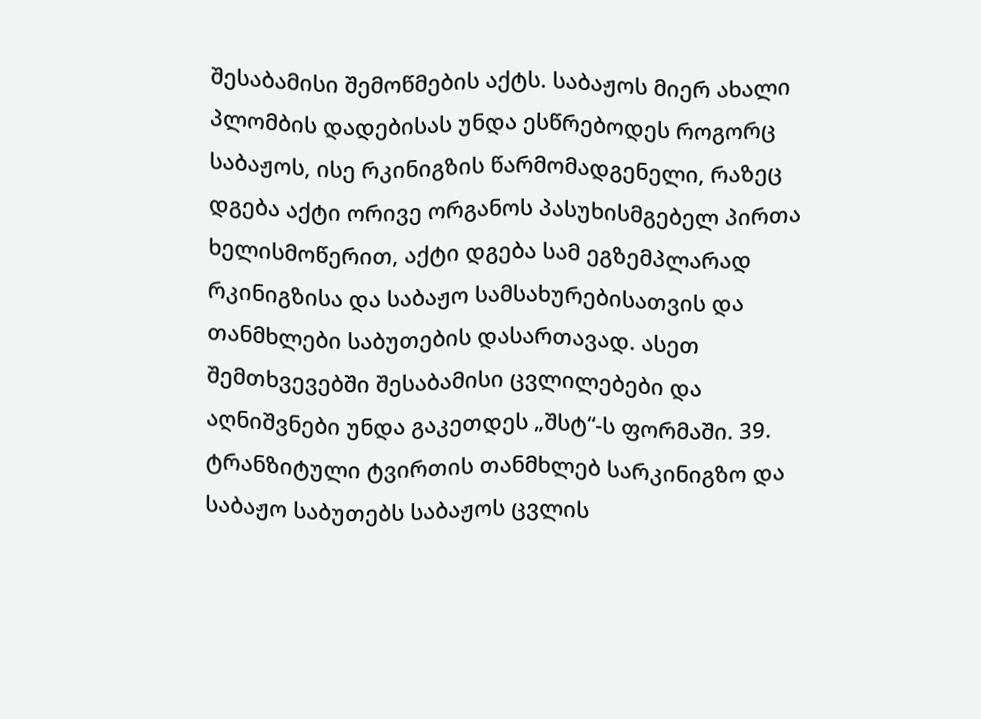შესაბამისი შემოწმების აქტს. საბაჟოს მიერ ახალი პლომბის დადებისას უნდა ესწრებოდეს როგორც საბაჟოს, ისე რკინიგზის წარმომადგენელი, რაზეც დგება აქტი ორივე ორგანოს პასუხისმგებელ პირთა ხელისმოწერით, აქტი დგება სამ ეგზემპლარად რკინიგზისა და საბაჟო სამსახურებისათვის და თანმხლები საბუთების დასართავად. ასეთ შემთხვევებში შესაბამისი ცვლილებები და აღნიშვნები უნდა გაკეთდეს „შსტ“-ს ფორმაში. 39. ტრანზიტული ტვირთის თანმხლებ სარკინიგზო და საბაჟო საბუთებს საბაჟოს ცვლის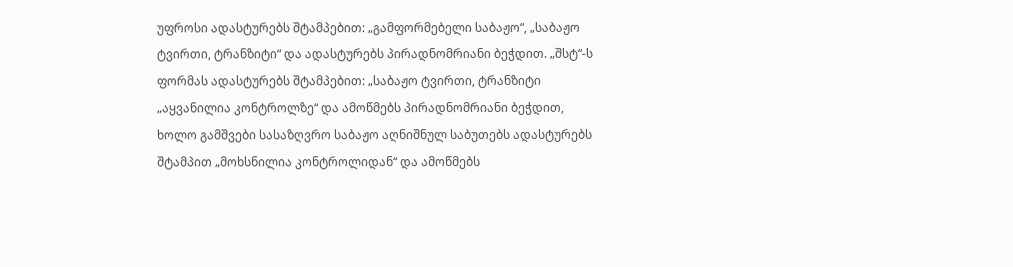უფროსი ადასტურებს შტამპებით: „გამფორმებელი საბაჟო“, „საბაჟო ტვირთი, ტრანზიტი“ და ადასტურებს პირადნომრიანი ბეჭდით. „შსტ“-ს ფორმას ადასტურებს შტამპებით: „საბაჟო ტვირთი, ტრანზიტი „აყვანილია კონტროლზე“ და ამოწმებს პირადნომრიანი ბეჭდით, ხოლო გამშვები სასაზღვრო საბაჟო აღნიშნულ საბუთებს ადასტურებს შტამპით „მოხსნილია კონტროლიდან“ და ამოწმებს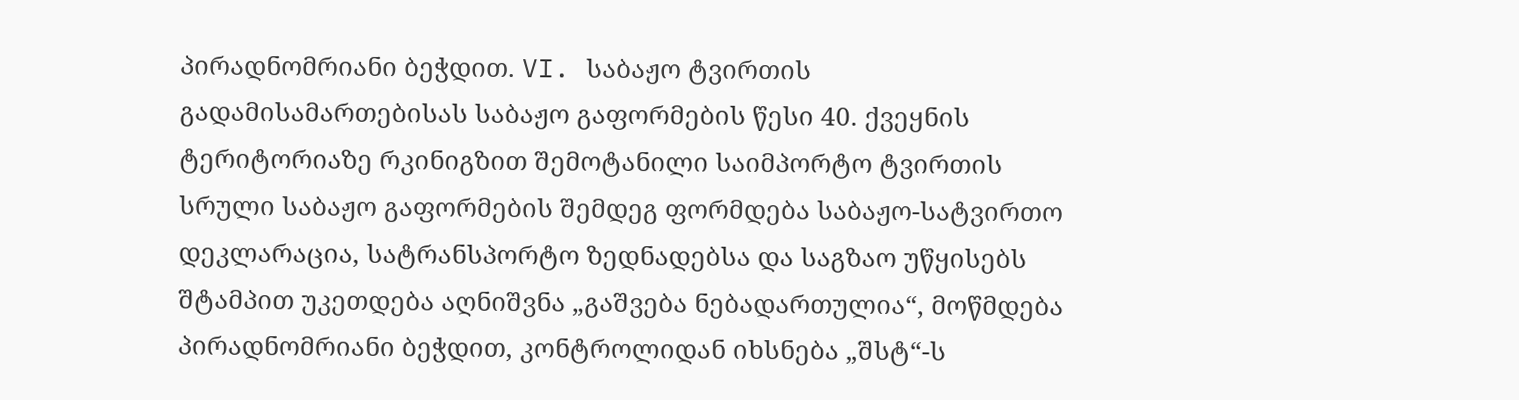პირადნომრიანი ბეჭდით. VI. საბაჟო ტვირთის გადამისამართებისას საბაჟო გაფორმების წესი 40. ქვეყნის ტერიტორიაზე რკინიგზით შემოტანილი საიმპორტო ტვირთის სრული საბაჟო გაფორმების შემდეგ ფორმდება საბაჟო-სატვირთო დეკლარაცია, სატრანსპორტო ზედნადებსა და საგზაო უწყისებს შტამპით უკეთდება აღნიშვნა „გაშვება ნებადართულია“, მოწმდება პირადნომრიანი ბეჭდით, კონტროლიდან იხსნება „შსტ“-ს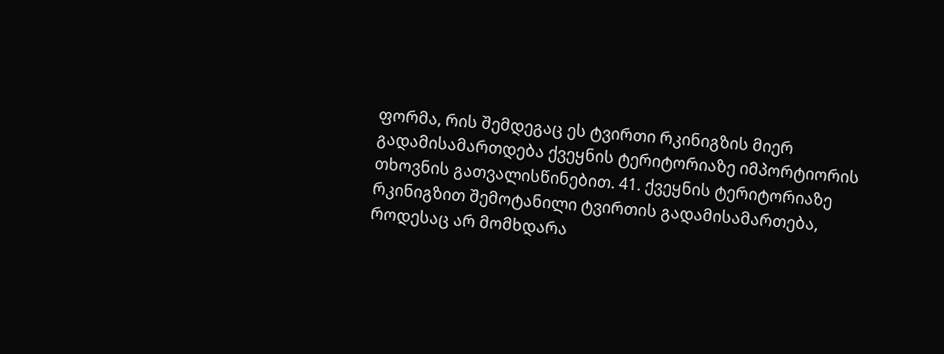ფორმა, რის შემდეგაც ეს ტვირთი რკინიგზის მიერ გადამისამართდება ქვეყნის ტერიტორიაზე იმპორტიორის თხოვნის გათვალისწინებით. 41. ქვეყნის ტერიტორიაზე რკინიგზით შემოტანილი ტვირთის გადამისამართება, როდესაც არ მომხდარა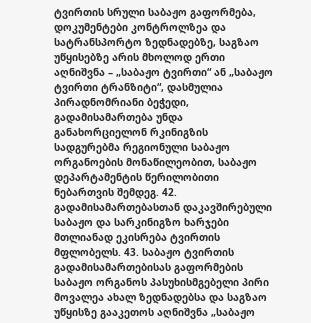ტვირთის სრული საბაჟო გაფორმება, დოკუმენტები კონტროლზეა და სატრანსპორტო ზედნადებზე, საგზაო უწყისებზე არის მხოლოდ ერთი აღნიშვნა – „საბაჟო ტვირთი“ ან „საბაჟო ტვირთი ტრანზიტი“, დასმულია პირადნომრიანი ბეჭედი, გადამისამართება უნდა განახორციელონ რკინიგზის სადგურებმა რეგიონული საბაჟო ორგანოების მონაწილეობით, საბაჟო დეპარტამენტის წერილობითი ნებართვის შემდეგ. 42. გადამისამართებასთან დაკავშირებული საბაჟო და სარკინიგზო ხარჯები მთლიანად ეკისრება ტვირთის მფლობელს. 43. საბაჟო ტვირთის გადამისამართებისას გაფორმების საბაჟო ორგანოს პასუხისმგებელი პირი მოვალეა ახალ ზედნადებსა და საგზაო უწყისზე გააკეთოს აღნიშვნა „საბაჟო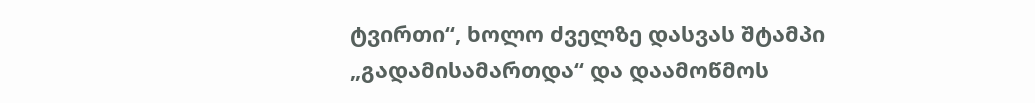ტვირთი“, ხოლო ძველზე დასვას შტამპი „გადამისამართდა“ და დაამოწმოს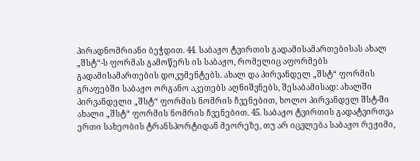პირადნომრიანი ბეჭდით. 44. საბაჟო ტვირთის გადამისამართებისას ახალ „შსტ“-ს ფორმას გამოწერს ის საბაჟო, რომელიც აფორმებს გადამისამართების დოკუმენტებს. ახალ და პირვანდელ „შსტ“ ფორმის გრაფებში საბაჟო ორგანო აკეთებს აღნიშვნებს, შესაბამისად: ახალში პირვანდელი „შსტ“ ფორმის ნომრის ჩვენებით, ხოლო პირვანდელ შსტ-ში ახალი „შსტ“ ფორმის ნომრის ჩვენებით. 45. საბაჟო ტვირთის გადატვირთვა ერთი სახეობის ტრანსპორტიდან მეორეზე, თუ არ იცვლება საბაჟო რეჟიმი,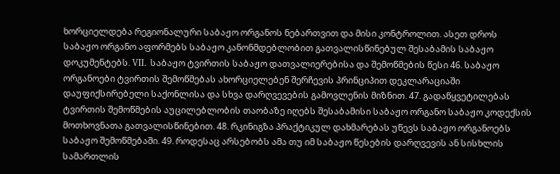ხორციელდება რეგიონალური საბაჟო ორგანოს ნებართვით და მისი კონტროლით. ასეთ დროს საბაჟო ორგანო აფორმებს საბაჟო კანონმდებლობით გათვალისწინებულ შესაბამის საბაჟო დოკუმენტებს. VII. საბაჟო ტვირთის საბაჟო დათვალიერებისა და შემოწმების წესი 46. საბაჟო ორგანოები ტვირთის შემოწმებას ახორციელებენ შერჩევის პრინციპით დეკლარაციაში დაუფიქსირებელი საქონლისა და სხვა დარღვევების გამოვლენის მიზნით. 47. გადაწყვეტილებას ტვირთის შემოწმების აუცილებლობის თაობაზე იღებს შესაბამისი საბაჟო ორგანო საბაჟო კოდექსის მოთხოვნათა გათვალისწინებით. 48. რკინიგზა პრაქტიკულ დახმარებას უწევს საბაჟო ორგანოებს საბაჟო შემოწმებაში. 49. როდესაც არსებობს ამა თუ იმ საბაჟო წესების დარღვევის ან სისხლის სამართლის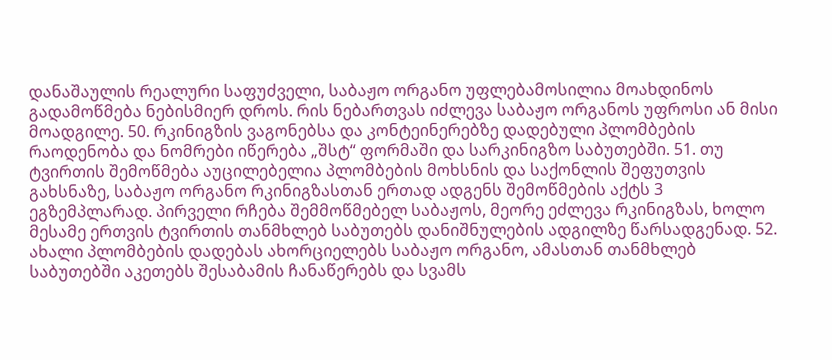დანაშაულის რეალური საფუძველი, საბაჟო ორგანო უფლებამოსილია მოახდინოს გადამოწმება ნებისმიერ დროს. რის ნებართვას იძლევა საბაჟო ორგანოს უფროსი ან მისი მოადგილე. 50. რკინიგზის ვაგონებსა და კონტეინერებზე დადებული პლომბების რაოდენობა და ნომრები იწერება „შსტ“ ფორმაში და სარკინიგზო საბუთებში. 51. თუ ტვირთის შემოწმება აუცილებელია პლომბების მოხსნის და საქონლის შეფუთვის გახსნაზე, საბაჟო ორგანო რკინიგზასთან ერთად ადგენს შემოწმების აქტს 3 ეგზემპლარად. პირველი რჩება შემმოწმებელ საბაჟოს, მეორე ეძლევა რკინიგზას, ხოლო მესამე ერთვის ტვირთის თანმხლებ საბუთებს დანიშნულების ადგილზე წარსადგენად. 52. ახალი პლომბების დადებას ახორციელებს საბაჟო ორგანო, ამასთან თანმხლებ საბუთებში აკეთებს შესაბამის ჩანაწერებს და სვამს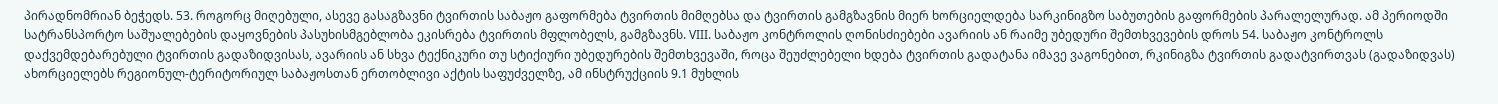პირადნომრიან ბეჭედს. 53. როგორც მიღებული, ასევე გასაგზავნი ტვირთის საბაჟო გაფორმება ტვირთის მიმღებსა და ტვირთის გამგზავნის მიერ ხორციელდება სარკინიგზო საბუთების გაფორმების პარალელურად. ამ პერიოდში სატრანსპორტო საშუალებების დაყოვნების პასუხისმგებლობა ეკისრება ტვირთის მფლობელს, გამგზავნს. VIII. საბაჟო კონტროლის ღონისძიებები ავარიის ან რაიმე უბედური შემთხვევების დროს 54. საბაჟო კონტროლს დაქვემდებარებული ტვირთის გადაზიდვისას, ავარიის ან სხვა ტექნიკური თუ სტიქიური უბედურების შემთხვევაში, როცა შეუძლებელი ხდება ტვირთის გადატანა იმავე ვაგონებით, რკინიგზა ტვირთის გადატვირთვას (გადაზიდვას) ახორციელებს რეგიონულ-ტერიტორიულ საბაჟოსთან ერთობლივი აქტის საფუძველზე, ამ ინსტრუქციის 9.1 მუხლის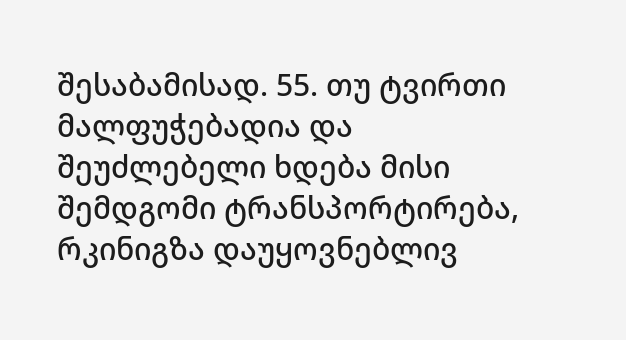შესაბამისად. 55. თუ ტვირთი მალფუჭებადია და შეუძლებელი ხდება მისი შემდგომი ტრანსპორტირება, რკინიგზა დაუყოვნებლივ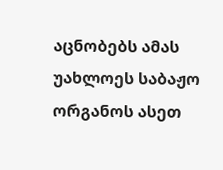აცნობებს ამას უახლოეს საბაჟო ორგანოს ასეთ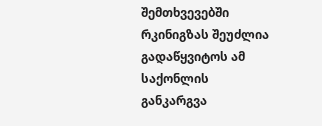შემთხვევებში რკინიგზას შეუძლია გადაწყვიტოს ამ საქონლის განკარგვა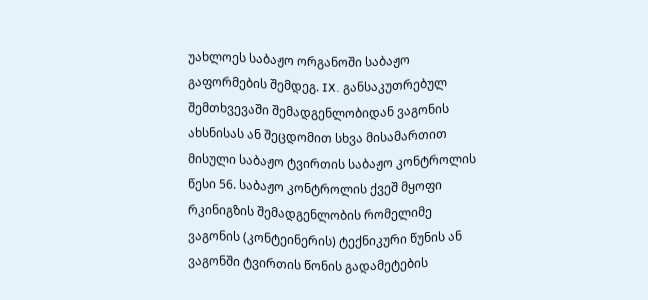უახლოეს საბაჟო ორგანოში საბაჟო გაფორმების შემდეგ. IX. განსაკუთრებულ შემთხვევაში შემადგენლობიდან ვაგონის ახსნისას ან შეცდომით სხვა მისამართით მისული საბაჟო ტვირთის საბაჟო კონტროლის წესი 56. საბაჟო კონტროლის ქვეშ მყოფი რკინიგზის შემადგენლობის რომელიმე ვაგონის (კონტეინერის) ტექნიკური წუნის ან ვაგონში ტვირთის წონის გადამეტების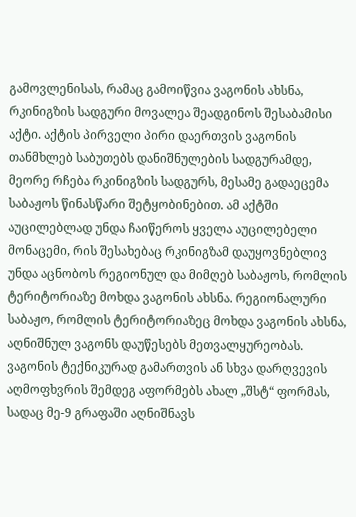გამოვლენისას, რამაც გამოიწვია ვაგონის ახსნა, რკინიგზის სადგური მოვალეა შეადგინოს შესაბამისი აქტი. აქტის პირველი პირი დაერთვის ვაგონის თანმხლებ საბუთებს დანიშნულების სადგურამდე, მეორე რჩება რკინიგზის სადგურს, მესამე გადაეცემა საბაჟოს წინასწარი შეტყობინებით. ამ აქტში აუცილებლად უნდა ჩაიწეროს ყველა აუცილებელი მონაცემი, რის შესახებაც რკინიგზამ დაუყოვნებლივ უნდა აცნობოს რეგიონულ და მიმღებ საბაჟოს, რომლის ტერიტორიაზე მოხდა ვაგონის ახსნა. რეგიონალური საბაჟო, რომლის ტერიტორიაზეც მოხდა ვაგონის ახსნა, აღნიშნულ ვაგონს დაუწესებს მეთვალყურეობას. ვაგონის ტექნიკურად გამართვის ან სხვა დარღვევის აღმოფხვრის შემდეგ აფორმებს ახალ „შსტ“ ფორმას, სადაც მე-9 გრაფაში აღნიშნავს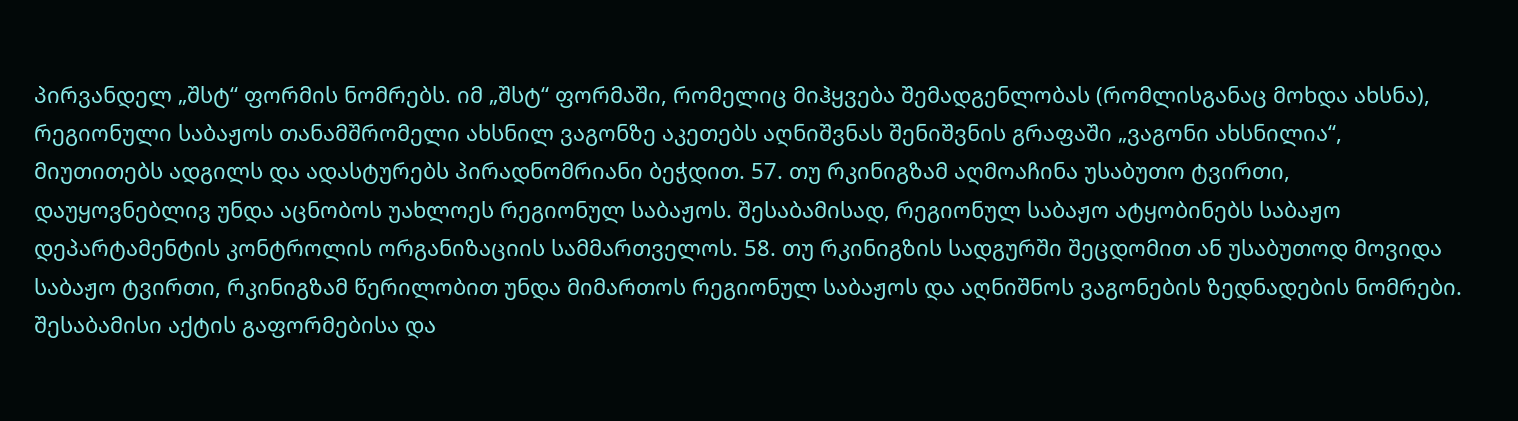პირვანდელ „შსტ“ ფორმის ნომრებს. იმ „შსტ“ ფორმაში, რომელიც მიჰყვება შემადგენლობას (რომლისგანაც მოხდა ახსნა), რეგიონული საბაჟოს თანამშრომელი ახსნილ ვაგონზე აკეთებს აღნიშვნას შენიშვნის გრაფაში „ვაგონი ახსნილია“, მიუთითებს ადგილს და ადასტურებს პირადნომრიანი ბეჭდით. 57. თუ რკინიგზამ აღმოაჩინა უსაბუთო ტვირთი, დაუყოვნებლივ უნდა აცნობოს უახლოეს რეგიონულ საბაჟოს. შესაბამისად, რეგიონულ საბაჟო ატყობინებს საბაჟო დეპარტამენტის კონტროლის ორგანიზაციის სამმართველოს. 58. თუ რკინიგზის სადგურში შეცდომით ან უსაბუთოდ მოვიდა საბაჟო ტვირთი, რკინიგზამ წერილობით უნდა მიმართოს რეგიონულ საბაჟოს და აღნიშნოს ვაგონების ზედნადების ნომრები. შესაბამისი აქტის გაფორმებისა და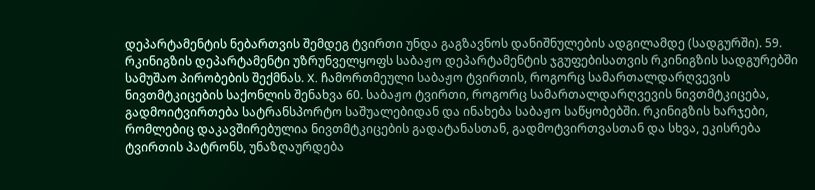დეპარტამენტის ნებართვის შემდეგ ტვირთი უნდა გაგზავნოს დანიშნულების ადგილამდე (სადგურში). 59. რკინიგზის დეპარტამენტი უზრუნველყოფს საბაჟო დეპარტამენტის ჯგუფებისათვის რკინიგზის სადგურებში სამუშაო პირობების შექმნას. X. ჩამორთმეული საბაჟო ტვირთის, როგორც სამართალდარღვევის ნივთმტკიცების საქონლის შენახვა 60. საბაჟო ტვირთი, როგორც სამართალდარღვევის ნივთმტკიცება, გადმოიტვირთება სატრანსპორტო საშუალებიდან და ინახება საბაჟო საწყობებში. რკინიგზის ხარჯები, რომლებიც დაკავშირებულია ნივთმტკიცების გადატანასთან, გადმოტვირთვასთან და სხვა, ეკისრება ტვირთის პატრონს, უნაზღაურდება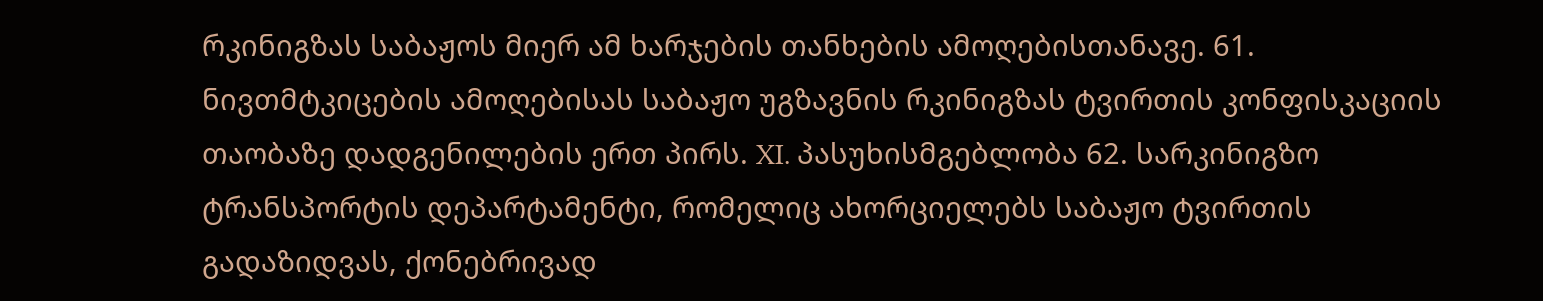რკინიგზას საბაჟოს მიერ ამ ხარჯების თანხების ამოღებისთანავე. 61. ნივთმტკიცების ამოღებისას საბაჟო უგზავნის რკინიგზას ტვირთის კონფისკაციის თაობაზე დადგენილების ერთ პირს. XI. პასუხისმგებლობა 62. სარკინიგზო ტრანსპორტის დეპარტამენტი, რომელიც ახორციელებს საბაჟო ტვირთის გადაზიდვას, ქონებრივად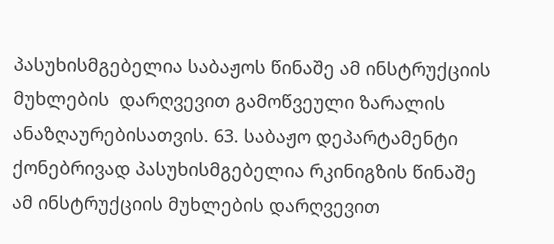პასუხისმგებელია საბაჟოს წინაშე ამ ინსტრუქციის მუხლების  დარღვევით გამოწვეული ზარალის ანაზღაურებისათვის. 63. საბაჟო დეპარტამენტი ქონებრივად პასუხისმგებელია რკინიგზის წინაშე ამ ინსტრუქციის მუხლების დარღვევით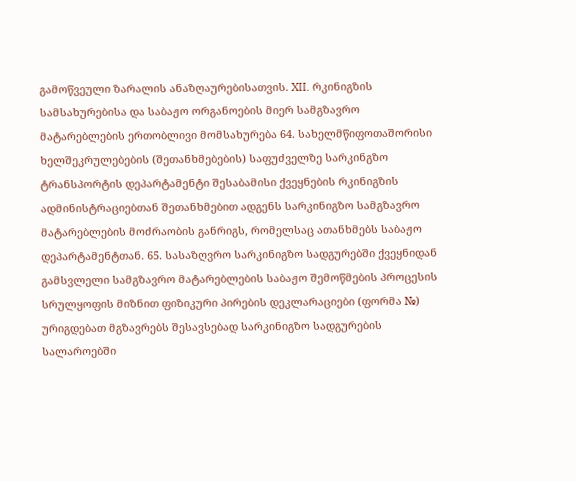გამოწვეული ზარალის ანაზღაურებისათვის. XII. რკინიგზის სამსახურებისა და საბაჟო ორგანოების მიერ სამგზავრო მატარებლების ერთობლივი მომსახურება 64. სახელმწიფოთაშორისი ხელშეკრულებების (შეთანხმებების) საფუძველზე სარკინგზო ტრანსპორტის დეპარტამენტი შესაბამისი ქვეყნების რკინიგზის ადმინისტრაციებთან შეთანხმებით ადგენს სარკინიგზო სამგზავრო მატარებლების მოძრაობის განრიგს, რომელსაც ათანხმებს საბაჟო დეპარტამენტთან. 65. სასაზღვრო სარკინიგზო სადგურებში ქვეყნიდან გამსვლელი სამგზავრო მატარებლების საბაჟო შემოწმების პროცესის სრულყოფის მიზნით ფიზიკური პირების დეკლარაციები (ფორმა №) ურიგდებათ მგზავრებს შესავსებად სარკინიგზო სადგურების სალაროებში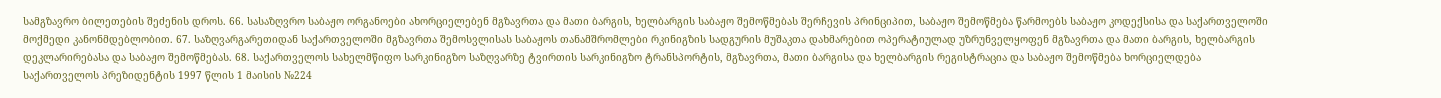სამგზავრო ბილეთების შეძენის დროს. 66. სასაზღვრო საბაჟო ორგანოები ახორციელებენ მგზავრთა და მათი ბარგის, ხელბარგის საბაჟო შემოწმებას შერჩევის პრინციპით, საბაჟო შემოწმება წარმოებს საბაჟო კოდექსისა და საქართველოში მოქმედი კანონმდებლობით. 67. საზღვარგარეთიდან საქართველოში მგზავრთა შემოსვლისას საბაჟოს თანამშრომლები რკინიგზის სადგურის მუშაკთა დახმარებით ოპერატიულად უზრუნველყოფენ მგზავრთა და მათი ბარგის, ხელბარგის დეკლარირებასა და საბაჟო შემოწმებას. 68. საქართველოს სახელმწიფო სარკინიგზო საზღვარზე ტვირთის სარკინიგზო ტრანსპორტის, მგზავრთა, მათი ბარგისა და ხელბარგის რეგისტრაცია და საბაჟო შემოწმება ხორციელდება საქართველოს პრეზიდენტის 1997 წლის 1 მაისის №224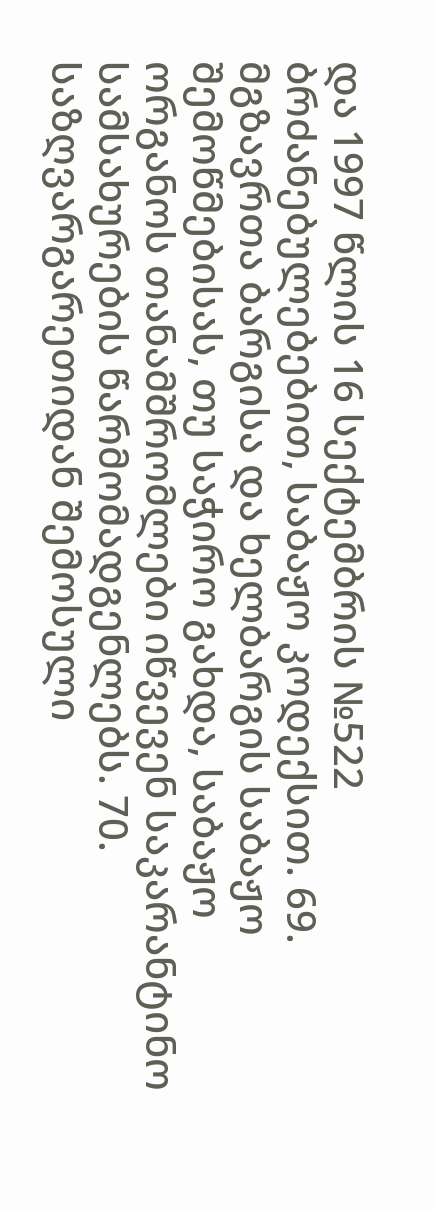და 1997 წლის 16 სექტემბრის №522 ბრძანებულებებით, საბაჟო კოდექსით. 69. მგზავრთა ბარგისა და ხელბარგის საბაჟო შემოწმებისას, თუ საჭირო გახდა, საბაჟო ორგანოს თანამშრომლები იწვევენ საკარანტინო სამსახურების წარმომადგენლებს. 70. საზღვარგარეთიდან შემოსული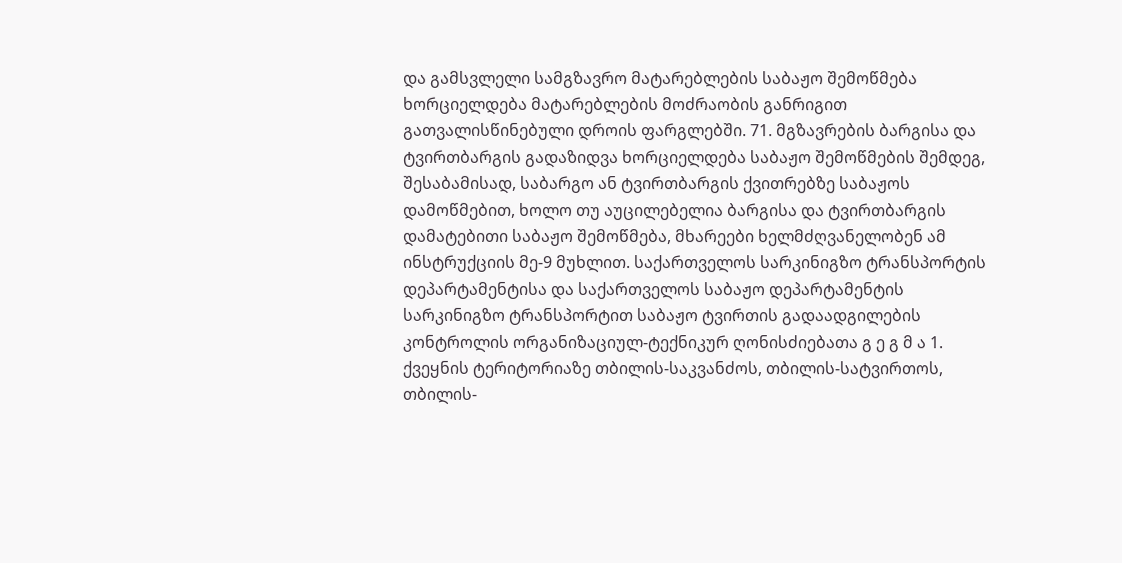და გამსვლელი სამგზავრო მატარებლების საბაჟო შემოწმება ხორციელდება მატარებლების მოძრაობის განრიგით გათვალისწინებული დროის ფარგლებში. 71. მგზავრების ბარგისა და ტვირთბარგის გადაზიდვა ხორციელდება საბაჟო შემოწმების შემდეგ, შესაბამისად, საბარგო ან ტვირთბარგის ქვითრებზე საბაჟოს დამოწმებით, ხოლო თუ აუცილებელია ბარგისა და ტვირთბარგის დამატებითი საბაჟო შემოწმება, მხარეები ხელმძღვანელობენ ამ ინსტრუქციის მე-9 მუხლით. საქართველოს სარკინიგზო ტრანსპორტის დეპარტამენტისა და საქართველოს საბაჟო დეპარტამენტის სარკინიგზო ტრანსპორტით საბაჟო ტვირთის გადაადგილების კონტროლის ორგანიზაციულ-ტექნიკურ ღონისძიებათა გ ე გ მ ა 1. ქვეყნის ტერიტორიაზე თბილის-საკვანძოს, თბილის-სატვირთოს, თბილის-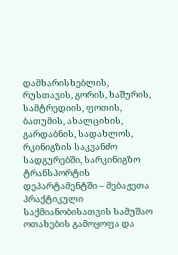დამხარისხებლის, რუსთავის, გორის, ხაშურის, სამტრედიის, ფოთის, ბათუმის, ახალციხის, გარდაბნის, სადახლოს, რკინიგზის საკვანძო სადგურებში, სარკინიგზო ტრანსპორტის დეპარტამენტში – მებაჟეთა პრაქტიკული საქმიანობისათვის სამუშაო ოთახების გამოყოფა და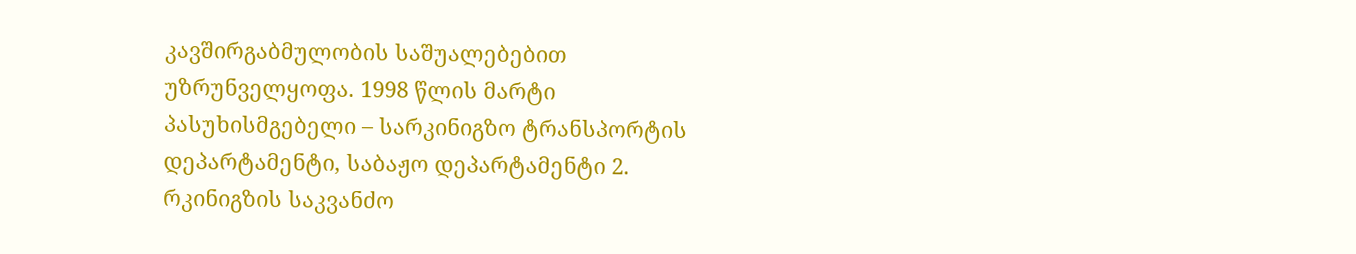კავშირგაბმულობის საშუალებებით უზრუნველყოფა. 1998 წლის მარტი პასუხისმგებელი – სარკინიგზო ტრანსპორტის დეპარტამენტი, საბაჟო დეპარტამენტი 2. რკინიგზის საკვანძო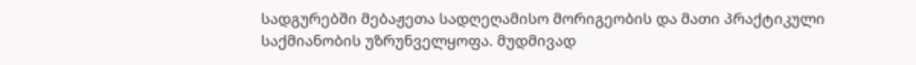სადგურებში მებაჟეთა სადღეღამისო მორიგეობის და მათი პრაქტიკული საქმიანობის უზრუნველყოფა. მუდმივად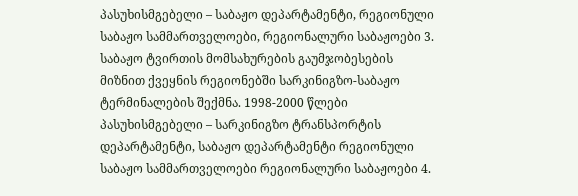პასუხისმგებელი – საბაჟო დეპარტამენტი, რეგიონული საბაჟო სამმართველოები, რეგიონალური საბაჟოები 3. საბაჟო ტვირთის მომსახურების გაუმჯობესების მიზნით ქვეყნის რეგიონებში სარკინიგზო-საბაჟო ტერმინალების შექმნა. 1998-2000 წლები პასუხისმგებელი – სარკინიგზო ტრანსპორტის დეპარტამენტი, საბაჟო დეპარტამენტი რეგიონული საბაჟო სამმართველოები რეგიონალური საბაჟოები 4.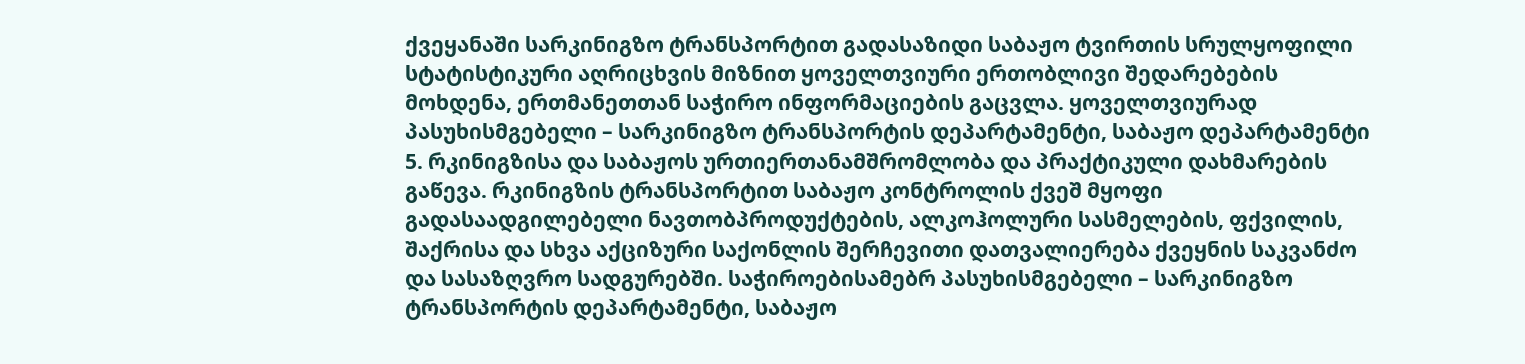ქვეყანაში სარკინიგზო ტრანსპორტით გადასაზიდი საბაჟო ტვირთის სრულყოფილი სტატისტიკური აღრიცხვის მიზნით ყოველთვიური ერთობლივი შედარებების მოხდენა, ერთმანეთთან საჭირო ინფორმაციების გაცვლა. ყოველთვიურად პასუხისმგებელი – სარკინიგზო ტრანსპორტის დეპარტამენტი, საბაჟო დეპარტამენტი 5. რკინიგზისა და საბაჟოს ურთიერთანამშრომლობა და პრაქტიკული დახმარების გაწევა. რკინიგზის ტრანსპორტით საბაჟო კონტროლის ქვეშ მყოფი გადასაადგილებელი ნავთობპროდუქტების, ალკოჰოლური სასმელების, ფქვილის, შაქრისა და სხვა აქციზური საქონლის შერჩევითი დათვალიერება ქვეყნის საკვანძო და სასაზღვრო სადგურებში. საჭიროებისამებრ პასუხისმგებელი – სარკინიგზო ტრანსპორტის დეპარტამენტი, საბაჟო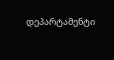დეპარტამენტი